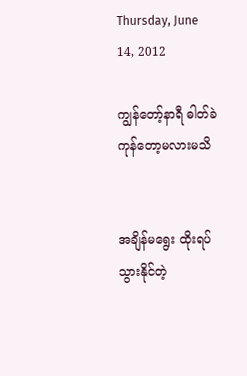Thursday, June 14, 2012

ကျွန်တော့်နာရီ ဓါတ်ခဲကုန်တော့မလားမသိ


အချိန်မရွေး ထိုးရပ်သွားနိုင်တဲ့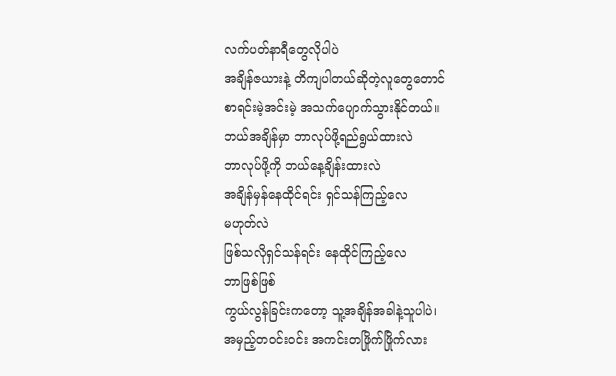လက်ပတ်နာရီတွေလိုပါပဲ
အချိန်ဇယားနဲ့ တိကျပါတယ်ဆိုတဲ့လူတွေတောင်
စာရင်းမဲ့အင်းမဲ့ အသက်ပျောက်သွားနိုင်တယ်။
ဘယ်အချိန်မှာ ဘာလုပ်ဖို့ရည်ရွယ်ထားလဲ
ဘာလုပ်ဖို့ကို ဘယ်နေ့ချိန်းထားလဲ
အချိန်မှန်နေထိုင်ရင်း ရှင်သန်ကြည့်လေ
မဟုတ်လဲ
ဖြစ်သလိုရှင်သန်ရင်း နေထိုင်ကြည့်လေ
ဘာဖြစ်ဖြစ်
ကွယ်လွန်ခြင်းကတော့ သူ့အချိန်အခါနဲ့သူပါပဲ၊
အမှည့်တဝင်းဝင်း အကင်းတဖြိုက်ဖြိုက်လား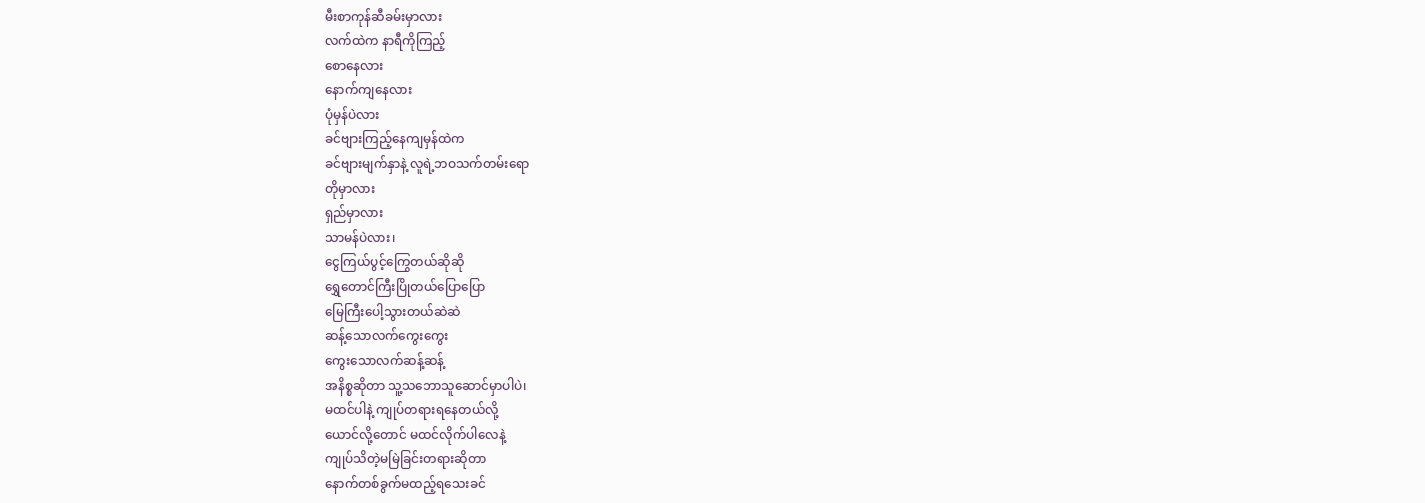မီးစာကုန်ဆီခမ်းမှာလား
လက်ထဲက နာရီကိုကြည့်
စောနေလား
နောက်ကျနေလား
ပုံမှန်ပဲလား
ခင်ဗျားကြည့်နေကျမှန်ထဲက
ခင်ဗျားမျက်နှာနဲ့ လူရဲ့ဘဝသက်တမ်းရော
တိုမှာလား
ရှည်မှာလား
သာမန်ပဲလား၊
ငွေကြယ်ပွင့်ကြွေတယ်ဆိုဆို
ရွှေတောင်ကြီးပြိုတယ်ပြောပြော
မြေကြီးပေါ့သွားတယ်ဆဲဆဲ
ဆန့်သောလက်ကွေးကွေး
ကွေးသောလက်ဆန့်ဆန့်
အနိစ္စဆိုတာ သူ့သဘောသူဆောင်မှာပါပဲ၊
မထင်ပါနဲ့ ကျုပ်တရားရနေတယ်လို့
ယောင်လို့တောင် မထင်လိုက်ပါလေနဲ့
ကျုပ်သိတဲ့မမြဲခြင်းတရားဆိုတာ
နောက်တစ်ခွက်မထည့်ရသေးခင်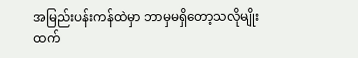အမြည်းပန်းကန်ထဲမှာ ဘာမှမရှိတော့သလိုမျိုးထက်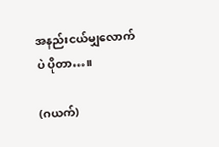အနည်းငယ်မျှလောက်ပဲ ပိုတာ…။

(ဂယက်)